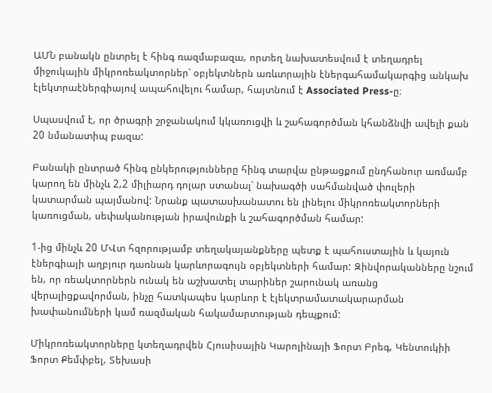ԱՄՆ բանակն ընտրել է հինգ ռազմաբազա, որտեղ նախատեսվում է տեղադրել միջուկային միկրոռեակտորներ՝ օբյեկտներն առևտրային էներգահամակարգից անկախ էլեկտրաէներգիայով ապահովելու համար, հայտնում է Associated Press-ը։

Սպասվում է, որ ծրագրի շրջանակում կկառուցվի և շահագործման կհանձնվի ավելի քան 20 նմանատիպ բազա:

Բանակի ընտրած հինգ ընկերությունները հինգ տարվա ընթացքում ընդհանուր առմամբ կարող են մինչև 2,2 միլիարդ դոլար ստանալ՝ նախագծի սահմանված փուլերի կատարման պայմանով: Նրանք պատասխանատու են լինելու միկրոռեակտորների կառուցման, սեփականության իրավունքի և շահագործման համար:

1-ից մինչև 20 ՄՎտ հզորությամբ տեղակայանքները պետք է պահուստային և կայուն էներգիայի աղբյուր դառնան կարևորագույն օբյեկտների համար: Զինվորականները նշում են, որ ռեակտորներն ունակ են աշխատել տարիներ շարունակ առանց վերալիցքավորման, ինչը հատկապես կարևոր է էլեկտրամատակարարման խափանումների կամ ռազմական հակամարտության դեպքում:

Միկրոռեակտորները կտեղադրվեն Հյուսիսային Կարոլինայի Ֆորտ Բրեգ, Կենտուկիի Ֆորտ Քեմփբել, Տեխասի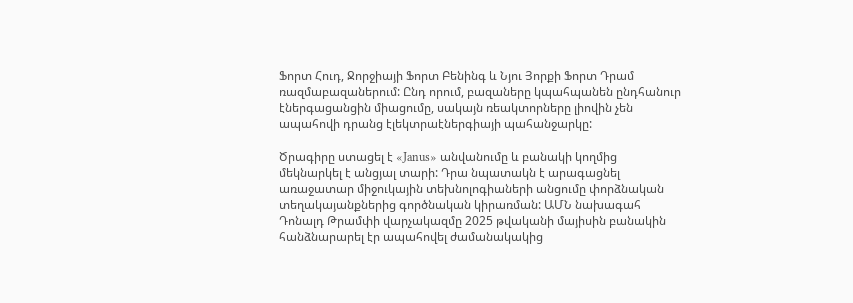Ֆորտ Հուդ, Ջորջիայի Ֆորտ Բենինգ և Նյու Յորքի Ֆորտ Դրամ ռազմաբազաներում: Ընդ որում, բազաները կպահպանեն ընդհանուր էներգացանցին միացումը, սակայն ռեակտորները լիովին չեն ապահովի դրանց էլեկտրաէներգիայի պահանջարկը:

Ծրագիրը ստացել է «Janus» անվանումը և բանակի կողմից մեկնարկել է անցյալ տարի: Դրա նպատակն է արագացնել առաջատար միջուկային տեխնոլոգիաների անցումը փորձնական տեղակայանքներից գործնական կիրառման: ԱՄՆ նախագահ Դոնալդ Թրամփի վարչակազմը 2025 թվականի մայիսին բանակին հանձնարարել էր ապահովել ժամանակակից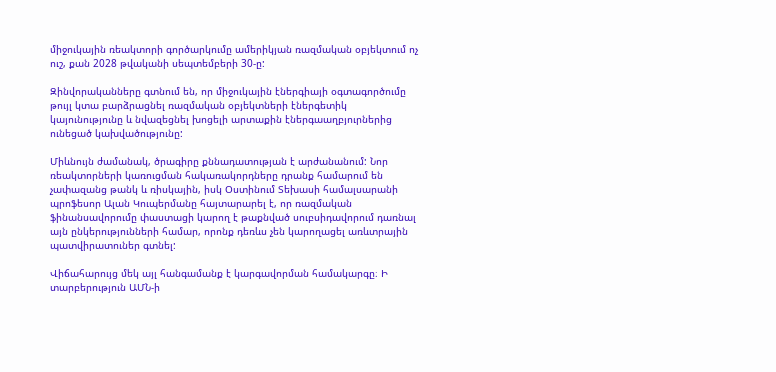միջուկային ռեակտորի գործարկումը ամերիկյան ռազմական օբյեկտում ոչ ուշ, քան 2028 թվականի սեպտեմբերի 30-ը:

Զինվորականները գտնում են, որ միջուկային էներգիայի օգտագործումը թույլ կտա բարձրացնել ռազմական օբյեկտների էներգետիկ կայունությունը և նվազեցնել խոցելի արտաքին էներգաաղբյուրներից ունեցած կախվածությունը:

Միևնույն ժամանակ, ծրագիրը քննադատության է արժանանում: Նոր ռեակտորների կառուցման հակառակորդները դրանք համարում են չափազանց թանկ և ռիսկային, իսկ Օստինում Տեխասի համալսարանի պրոֆեսոր Ալան Կուպերմանը հայտարարել է, որ ռազմական ֆինանսավորումը փաստացի կարող է թաքնված սուբսիդավորում դառնալ այն ընկերությունների համար, որոնք դեռևս չեն կարողացել առևտրային պատվիրատուներ գտնել:

Վիճահարույց մեկ այլ հանգամանք է կարգավորման համակարգը։ Ի տարբերություն ԱՄՆ-ի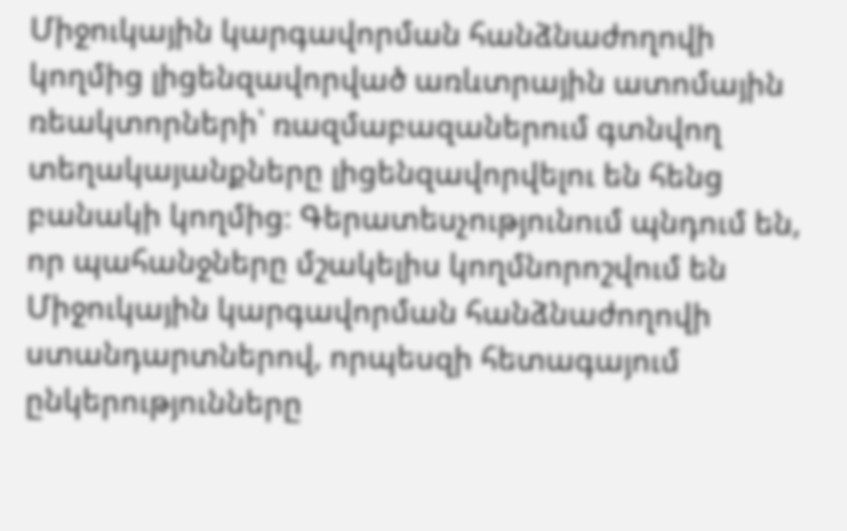Միջուկային կարգավորման հանձնաժողովի կողմից լիցենզավորված առևտրային ատոմային ռեակտորների՝ ռազմաբազաներում գտնվող տեղակայանքները լիցենզավորվելու են հենց բանակի կողմից։ Գերատեսչությունում պնդում են, որ պահանջները մշակելիս կողմնորոշվում են Միջուկային կարգավորման հանձնաժողովի ստանդարտներով, որպեսզի հետագայում ընկերությունները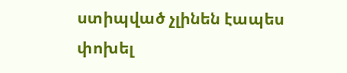ստիպված չլինեն էապես փոխել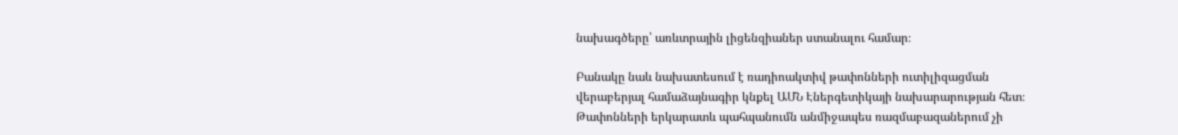նախագծերը՝ առևտրային լիցենզիաներ ստանալու համար։

Բանակը նաև նախատեսում է ռադիոակտիվ թափոնների ուտիլիզացման վերաբերյալ համաձայնագիր կնքել ԱՄՆ Էներգետիկայի նախարարության հետ։ Թափոնների երկարատև պահպանումն անմիջապես ռազմաբազաներում չի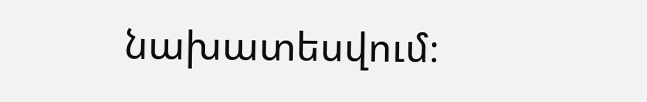նախատեսվում։